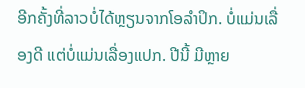ອີກຄັ້ງທີ່ລາວບໍ່ໄດ້ຫຼຽນຈາກໂອລຳປິກ. ບໍ່ແມ່ນເລື່ອງດີ ແຕ່ບໍ່ແມ່ນເລື່ອງແປກ. ປີນີ້ ມີຫຼາຍ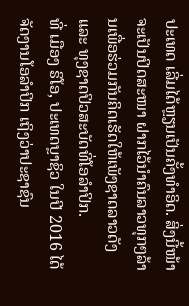ປະເທດ ເລີ່ມໄດ້ຫຼຽນເປັນຄັ້ງທຳອິດ. ສິ່ງນີ້ໜ້າຈະເປັນປິດສະໜາ ຝາກໄວ້ນຳຄົນລາວທຸກໆລ້ານເພື່ອຮ່ວມກັນຄິດເຮັດໃຫ້ເພັງຊາດລາວດັງ ແລະ ທຸງຊາດປິວສະບັດທີ່ໂອລຳປິກ.
ທີ່ ເມືອງ ຣິໂອ, ປະເທດບຼາຊິວ ໃນປີ 2016 ໄດ້ຈັດງານໂອລຳປິກ ເຖິງວ່າປະຊາຊົນ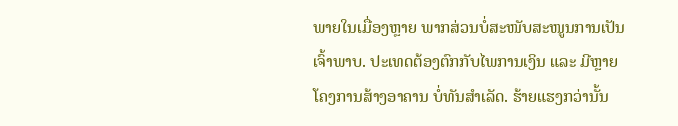ພາຍໃນເມື່ອງຫຼາຍ ພາກສ່ວນບໍ່ສະໜັບສະໜູນການເປັນເຈົ້າພາບ. ປະເທດຕ້ອງຕົກກັບໄພການເງິນ ແລະ ມີຫຼາຍໂຄງການສ້າງອາຄານ ບໍ່ທັນສຳເລັດ. ຮ້າຍແຮງກວ່ານັ້ນ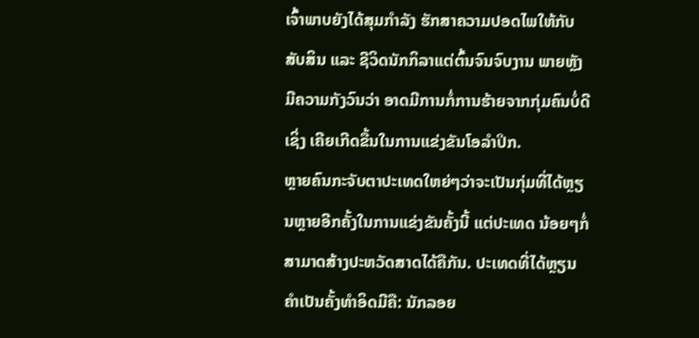ເຈົ້າພາບຍັງໄດ້ສຸມກຳລັງ ຮັກສາຄວາມປອດໄພໃຫ້ກັບສັບສິນ ແລະ ຊີວິດນັກກິລາແຕ່ຕົ້ນຈົນຈົບງານ ພາຍຫຼັງມີຄວາມກັງວົນວ່າ ອາດມີການກໍ່ການຮ້າຍຈາກກຸ່ມຄົນບໍ່ດີເຊິ່ງ ເຄີຍເກີດຂື້ນໃນການແຂ່ງຂັນໂອລຳປິກ.
ຫຼາຍຄົນກະຈັບຕາປະເທດໃຫຍ່ໆວ່າຈະເປັນກຸ່ມທີ່ໄດ້ຫຼຽນຫຼາຍອີກຄັ້ງໃນການແຂ່ງຂັນຄັ້ງນີ້ ແຕ່ປະເທດ ນ້ອຍໆກໍ່ສາມາດສ້າງປະຫວັດສາດໄດ້ຄືກັນ. ປະເທດທີ່ໄດ້ຫຼຽນຄຳເປັນຄັ້ງທຳອິດມີຄື: ນັກລອຍ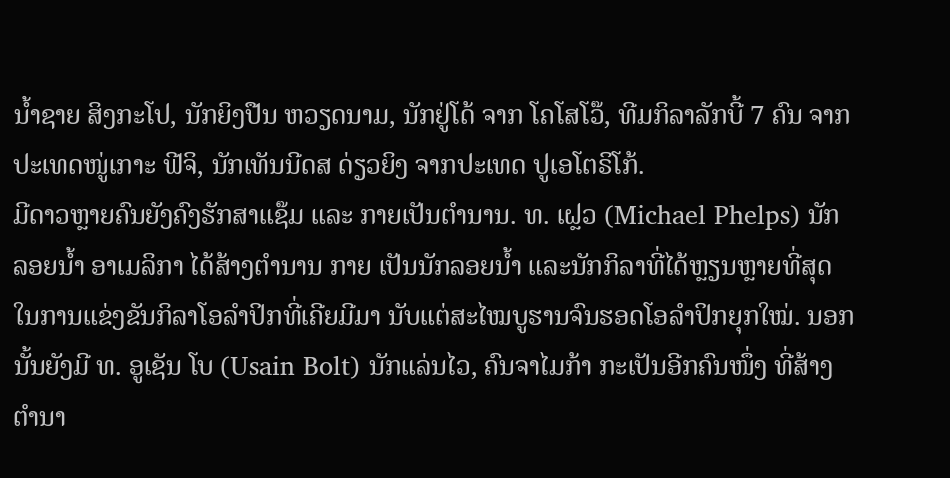ນໍ້າຊາຍ ສິງກະໂປ, ນັກຍິງປືນ ຫວຽດນາມ, ນັກຢູ່ໂດ້ ຈາກ ໂຄໂສໂວ໊, ທີມກິລາລັກບີ້ 7 ຄົນ ຈາກ ປະເທດໜູ່ເກາະ ຟີຈິ, ນັກເທັນນີດສ ດ່ຽວຍິງ ຈາກປະເທດ ປູເອໂຕຣິໂກ້.
ມີດາວຫຼາຍຄົນຍັງຄົງຮັກສາແຊ໊ມ ແລະ ກາຍເປັນຕຳນານ. ທ. ເຝຼວ (Michael Phelps) ນັກລອຍນໍ້າ ອາເມລິກາ ໄດ້ສ້າງຕຳນານ ກາຍ ເປັນນັກລອຍນໍ້າ ແລະນັກກິລາທີ່ໄດ້ຫຼຽນຫຼາຍທີ່ສຸດ ໃນການແຂ່ງຂັນກິລາໂອລໍາປິກທີ່ເຄີຍມີມາ ນັບແຕ່ສະໄໝບູຮານຈົນຮອດໂອລຳປິກຍຸກໃໝ່. ນອກນັ້ນຍັງມີ ທ. ອູເຊັນ ໂບ (Usain Bolt) ນັກແລ່ນໄວ, ຄົນຈາໄມກ້າ ກະເປັນອີກຄົນໜຶ່ງ ທີ່ສ້າງຕຳນາ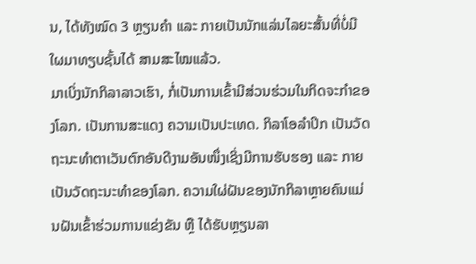ນ, ໄດ້ທັງໝົດ 3 ຫຼຽນຄຳ ແລະ ກາຍເປັນນັກແລ່ນໄລຍະສັ້ນທີ່ບໍ່ມີໃຜມາທຽບຊັ້ນໄດ້ ສາມສະໄໝແລ້ວ.
ມາເບິ່ງນັກກິລາລາວເຮົາ, ກໍ່ເປັນການເຂົ້າມີສ່ວນຮ່ວມໃນກິດຈະກຳຂອງໂລກ. ເປັນການສະແດງ ຄວາມເປັນປະເທດ. ກິລາໂອລຳປິກ ເປັນວັດຖະນະທຳຕາເວັນຕົກອັນດີງາມອັນໜຶ່ງເຊິ່ງມີການຮັບຮອງ ແລະ ກາຍເປັນວັດຖະນະທຳຂອງໂລກ. ຄວາມໃຜ່ຝັນຂອງນັກກິລາຫຼາຍຄົນແມ່ນຝັນເຂົ້າຮ່ວມການແຂ່ງຂັນ ຫຼື ໄດ້ຮັບຫຼຽນລາ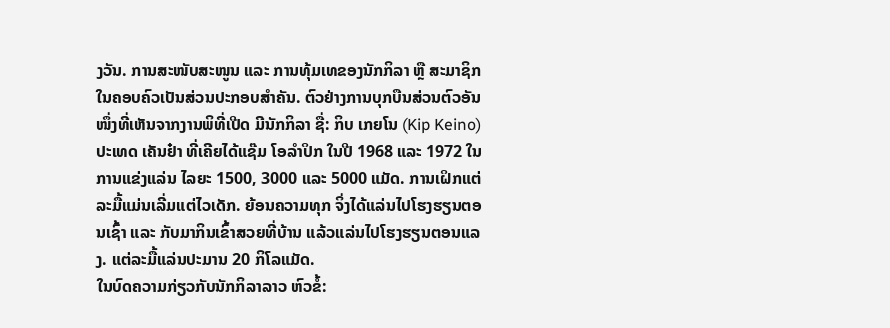ງວັນ. ການສະໜັບສະໜູນ ແລະ ການທຸ້ມເທຂອງນັກກິລາ ຫຼື ສະມາຊິກ ໃນຄອບຄົວເປັນສ່ວນປະກອບສຳຄັນ. ຕົວຢ່າງການບຸກບືນສ່ວນຕົວອັນໜຶ່ງທີ່ເຫັນຈາກງານພິທີ່ເປີດ ມີນັກກິລາ ຊື່: ກິບ ເກຍໂນ (Kip Keino) ປະເທດ ເຄັນຢ໋າ ທີ່ເຄີຍໄດ້ແຊ໊ມ ໂອລຳປິກ ໃນປີ 1968 ແລະ 1972 ໃນການແຂ່ງແລ່ນ ໄລຍະ 1500, 3000 ແລະ 5000 ແມັດ. ການເຝິກແຕ່ລະມື້ແມ່ນເລີ່ມແຕ່ໄວເດັກ. ຍ້ອນຄວາມທຸກ ຈິ່ງໄດ້ແລ່ນໄປໂຮງຮຽນຕອນເຊົ້າ ແລະ ກັບມາກິນເຂົ້າສວຍທີ່ບ້ານ ແລ້ວແລ່ນໄປໂຮງຮຽນຕອນແລງ. ແຕ່ລະມື້ແລ່ນປະມານ 20 ກິໂລແມັດ.
ໃນບົດຄວາມກ່ຽວກັບນັກກິລາລາວ ຫົວຂໍ້: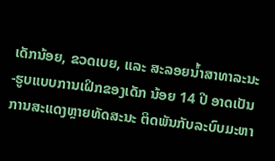ເດັກນ້ອຍ, ຂວດເບຍ, ແລະ ສະລອຍນໍ້າສາທາລະນະ-ຮູບແບບການເຝິກຂອງເດັກ ນ້ອຍ 14 ປີ ອາດເປັນການສະແດງຫຼາຍທັດສະນະ ຕິດພັນກັບລະບົບມະຫາ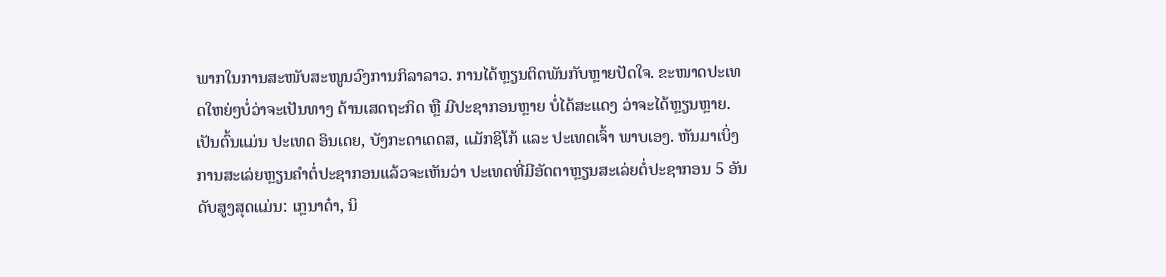ພາກໃນການສະໜັບສະໜູນວົງການກິລາລາວ. ການໄດ້ຫຼຽນຕິດພັນກັບຫຼາຍປັດໃຈ. ຂະໜາດປະເທດໃຫຍ່ໆບໍ່ວ່າຈະເປັນທາງ ດ້ານເສດຖະກິດ ຫຼື ມີປະຊາກອນຫຼາຍ ບໍ່ໄດ້ສະແດງ ວ່າຈະໄດ້ຫຼຽນຫຼາຍ. ເປັນຕົ້ນແມ່ນ ປະເທດ ອິນເດຍ, ບັງກະດາເດດສ, ແມັກຊິໂກ້ ແລະ ປະເທດເຈົ້າ ພາບເອງ. ຫັນມາເບິ່ງການສະເລ່ຍຫຼຽນຄຳຕໍ່ປະຊາກອນແລ້ວຈະເຫັນວ່າ ປະເທດທີ່ມີອັດຕາຫຼຽນສະເລ່ຍຕໍ່ປະຊາກອນ 5 ອັນດັບສູງສຸດແມ່ນ: ເກຼນາດ໋າ, ນິ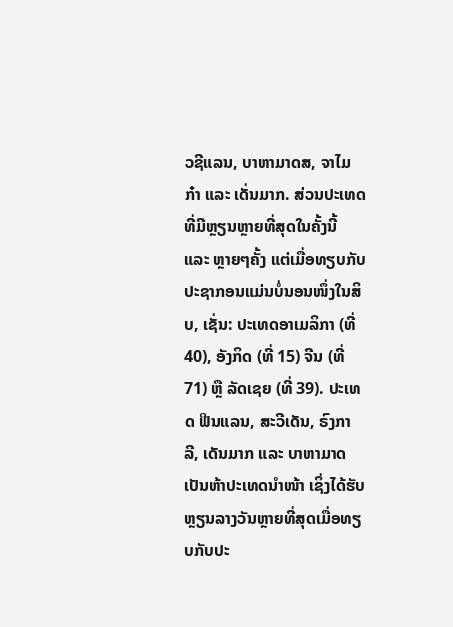ວຊີແລນ, ບາຫາມາດສ, ຈາໄມກ໋າ ແລະ ເດັ່ນມາກ. ສ່ວນປະເທດທີ່ມີຫຼຽນຫຼາຍທີ່ສຸດໃນຄັ້ງນີ້ ແລະ ຫຼາຍໆຄັ້ງ ແຕ່ເມື່ອທຽບກັບປະຊາກອນແມ່ນບໍ່ນອນໜຶ່ງໃນສິບ, ເຊັ່ນ: ປະເທດອາເມລິກາ (ທີ່ 40), ອັງກິດ (ທີ່ 15) ຈີນ (ທີ່71) ຫຼື ລັດເຊຍ (ທີ່ 39). ປະເທດ ຟີນແລນ, ສະວີເດັນ, ຣົງກາລີ, ເດັນມາກ ແລະ ບາຫາມາດ ເປັນຫ້າປະເທດນຳໜ້າ ເຊິ່ງໄດ້ຮັບຫຼຽນລາງວັນຫຼາຍທີ່ສຸດເມື່ອທຽບກັບປະ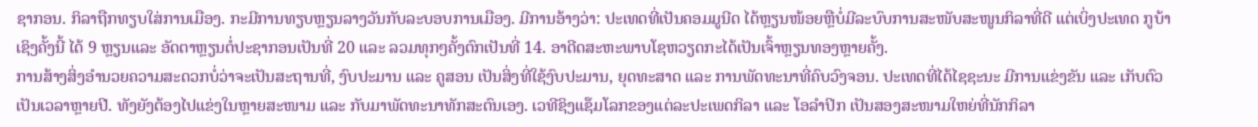ຊາກອນ. ກິລາຖືກທຽບໃສ່ການເມືອງ. ກະມີການທຽບຫຼຽນລາງວັນກັບລະບອບການເມືອງ. ມີການອ້າງວ່າ: ປະເທດທີ່ເປັນຄອມມູນີດ ໄດ້ຫຼຽນໜ້ອຍຫຼືບໍ່ມີລະບົບການສະໜັບສະໜູນກິລາທີ່ດີ ແຕ່ເບິ່ງປະເທດ ກູບ້າ ເຊິງຄັ້ງນີ້ ໄດ້ 9 ຫຼຽນແລະ ອັດຕາຫຼຽນຕໍ່ປະຊາກອນເປັນທີ່ 20 ແລະ ລວມທຸກໆຄັ້ງຕົກເປັນທີ່ 14. ອາດີດສະຫະພາບໂຊຫວຽດກະໄດ້ເປັນເຈົ້າຫຼຽນທອງຫຼາຍຄັ້ງ.
ການສ້າງສິ່ງອໍານວຍຄວາມສະດວກບໍ່ວ່າຈະເປັນສະຖານທີ່, ງົບປະມານ ແລະ ຄູສອນ ເປັນສິ່ງທີ່ໃຊ້ງົບປະມານ, ຍຸດທະສາດ ແລະ ການພັດທະນາທີ່ຄົບວົງຈອນ. ປະເທດທີ່ໄດ້ໄຊຊະນະ ມີການແຂ່ງຂັນ ແລະ ເກັບຕົວເປັນເວລາຫຼາຍປີ. ທັງຍັງຕ້ອງໄປແຂ່ງໃນຫຼາຍສະໜາມ ແລະ ກັບມາພັດທະນາທັກສະຕົນເອງ. ເວທີຊິງແຊ໊ມໂລກຂອງແຕ່ລະປະເພດກິລາ ແລະ ໂອລຳປິກ ເປັນສອງສະໜາມໃຫຍ່ທີ່ນັກກິລາ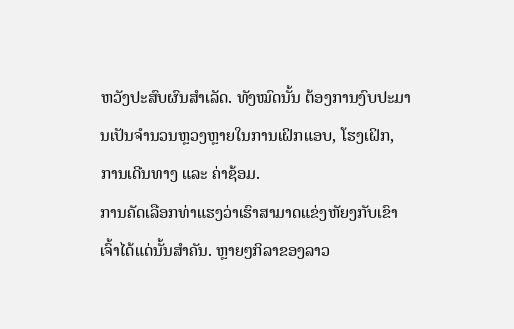ຫວັງປະສົບຜົນສຳເລັດ. ທັງໝົດນັ້ນ ຕ້ອງການງົບປະມານເປັນຈຳນວນຫຼວງຫຼາຍໃນການເຝິກແອບ, ໂຮງເຝິກ, ການເດີນທາງ ແລະ ຄ່າຊ້ອມ.
ການຄັດເລືອກທ່າແຮງວ່າເຮົາສາມາດແຂ່ງຫັຍງກັບເຂົາເຈົ້າໄດ້ແດ່ນັ້ນສຳຄັນ. ຫຼາຍໆກິລາຂອງລາວ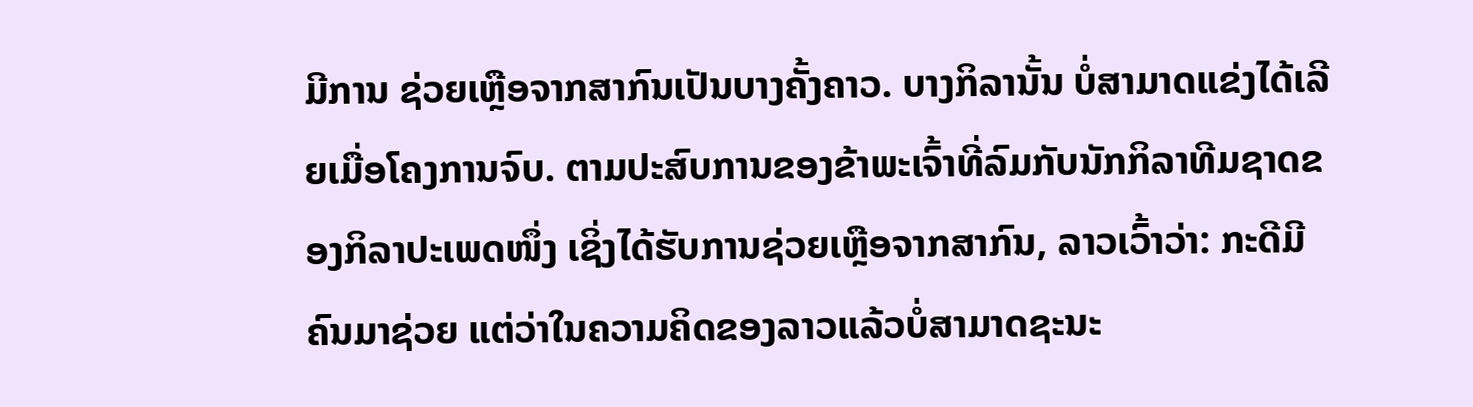ມີການ ຊ່ວຍເຫຼືອຈາກສາກົນເປັນບາງຄັ້ງຄາວ. ບາງກິລານັ້ນ ບໍ່ສາມາດແຂ່ງໄດ້ເລີຍເມື່ອໂຄງການຈົບ. ຕາມປະສົບການຂອງຂ້າພະເຈົ້າທີ່ລົມກັບນັກກິລາທີມຊາດຂອງກິລາປະເພດໜຶ່ງ ເຊິ່ງໄດ້ຮັບການຊ່ວຍເຫຼືອຈາກສາກົນ, ລາວເວົ້າວ່າ: ກະດີມີຄົນມາຊ່ວຍ ແຕ່ວ່າໃນຄວາມຄິດຂອງລາວແລ້ວບໍ່ສາມາດຊະນະ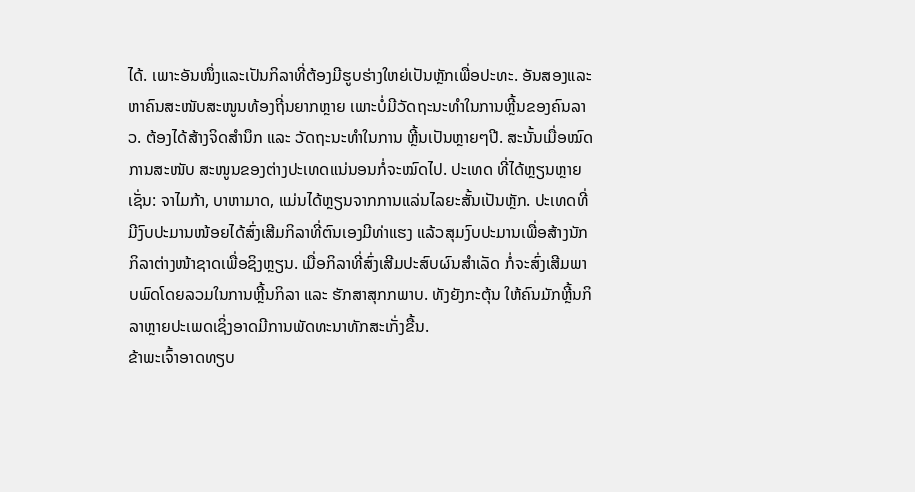ໄດ້. ເພາະອັນໜຶ່ງແລະເປັນກິລາທີ່ຕ້ອງມີຮູບຮ່າງໃຫຍ່ເປັນຫຼັກເພື່ອປະທະ. ອັນສອງແລະ ຫາຄົນສະໜັບສະໜູນທ້ອງຖີ່ນຍາກຫຼາຍ ເພາະບໍ່ມີວັດຖະນະທຳໃນການຫຼີ້ນຂອງຄົນລາວ. ຕ້ອງໄດ້ສ້າງຈິດສຳນຶກ ແລະ ວັດຖະນະທຳໃນການ ຫຼີ້ນເປັນຫຼາຍໆປີ. ສະນັ້ນເມື່ອໝົດການສະໜັບ ສະໜູນຂອງຕ່າງປະເທດແນ່ນອນກໍ່ຈະໝົດໄປ. ປະເທດ ທີ່ໄດ້ຫຼຽນຫຼາຍ ເຊັ່ນ: ຈາໄມກ້າ, ບາຫາມາດ, ແມ່ນໄດ້ຫຼຽນຈາກການແລ່ນໄລຍະສັ້ນເປັນຫຼັກ. ປະເທດທີ່ມີງົບປະມານໜ້ອຍໄດ້ສົ່ງເສີມກິລາທີ່ຕົນເອງມີທ່າແຮງ ແລ້ວສຸມງົບປະມານເພື່ອສ້າງນັກກິລາຕ່າງໜ້າຊາດເພື່ອຊິງຫຼຽນ. ເມື່ອກິລາທີ່ສົ່ງເສີມປະສົບຜົນສຳເລັດ ກໍ່ຈະສົ່ງເສີມພາບພົດໂດຍລວມໃນການຫຼີ້ນກິລາ ແລະ ຮັກສາສຸກກພາບ. ທັງຍັງກະຕຸ້ນ ໃຫ້ຄົນມັກຫຼີ້ນກິລາຫຼາຍປະເພດເຊິ່ງອາດມີການພັດທະນາທັກສະເກັ່ງຂື້ນ.
ຂ້າພະເຈົ້າອາດທຽບ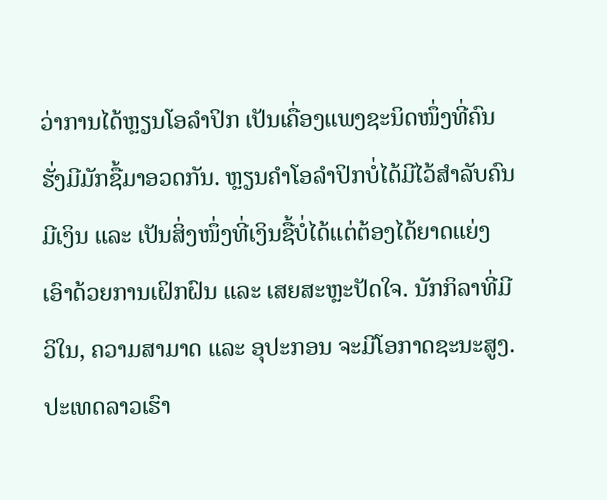ວ່າການໄດ້ຫຼຽນໂອລຳປິກ ເປັນເຄື່ອງແພງຊະນິດໜຶ່ງທີ່ຄົນຮັ່ງມີມັກຊື້ມາອວດກັນ. ຫຼຽນຄຳໂອລຳປິກບໍ່ໄດ້ມີໄວ້ສຳລັບຄົນມີເງິນ ແລະ ເປັນສິ່ງໜຶ່ງທີ່ເງິນຊື້ບໍ່ໄດ້ແຕ່ຕ້ອງໄດ້ຍາດແຍ່ງເອົາດ້ວຍການເຝິກຝົນ ແລະ ເສຍສະຫຼະປັດໃຈ. ນັກກິລາທີ່ມີວິໃນ, ຄວາມສາມາດ ແລະ ອຸປະກອນ ຈະມີໂອກາດຊະນະສູງ. ປະເທດລາວເຮົາ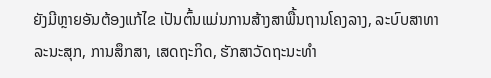ຍັງມີຫຼາຍອັນຕ້ອງແກ້ໄຂ ເປັນຕົ້ນແມ່ນການສ້າງສາພື້ນຖານໂຄງລາງ, ລະບົບສາທາລະນະສຸກ, ການສຶກສາ, ເສດຖະກິດ, ຮັກສາວັດຖະນະທຳ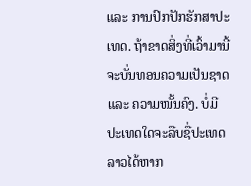ແລະ ການປົກປັກຮັກສາປະເທດ. ຖ້າຂາດສິ່ງທີ່ເວົ້າມານີ້ຈະບັ່ນທອນຄວາມເປັນຊາດ ແລະ ຄວາມໜັ້ນຄົງ. ບໍ່ມີປະເທດໃດຈະລືບຊື່ປະເທດລາວໄດ້ຫາກ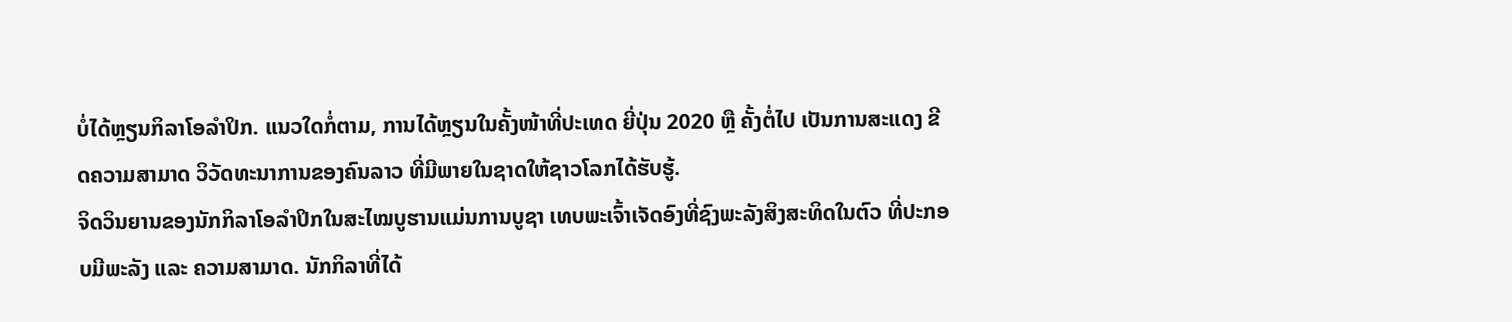ບໍ່ໄດ້ຫຼຽນກິລາໂອລຳປິກ. ແນວໃດກໍ່ຕາມ, ການໄດ້ຫຼຽນໃນຄັ້ງໜ້າທີ່ປະເທດ ຍີ່ປຸ່ນ 2020 ຫຼື ຄັ້ງຕໍ່ໄປ ເປັນການສະແດງ ຂີດຄວາມສາມາດ ວິວັດທະນາການຂອງຄົນລາວ ທີ່ມີພາຍໃນຊາດໃຫ້ຊາວໂລກໄດ້ຮັບຮູ້.
ຈິດວິນຍານຂອງນັກກິລາໂອລຳປິກໃນສະໄໝບູຮານແມ່ນການບູຊາ ເທບພະເຈົ້າເຈັດອົງທີ່ຊົງພະລັງສິງສະທິດໃນຕົວ ທີ່ປະກອບມີພະລັງ ແລະ ຄວາມສາມາດ. ນັກກິລາທີ່ໄດ້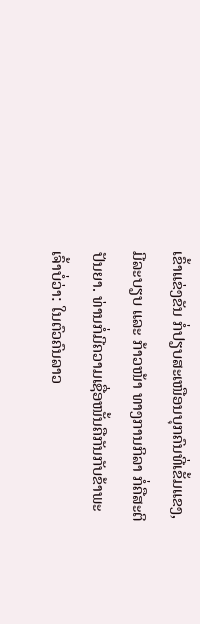ເຂົ້າແຂ່ງຂັນ ກໍ່ປຽບສະເໜືອນບຸກຄົນທີ່ເຂັ້ມແຂງ, ມີລະບຽບ ແລະ ກ້າວໜ້າ ທາງການກິລາ ກໍ່ຄືສະຕິປັນຍາ. ທ່ານກໍ່ມີຄວາມເຊື່ອໜັ້ນຄືກັນກັບຂ້າພະເຈົ້າບໍ່ວ່າ: ໃນຕົວຄົນລາວ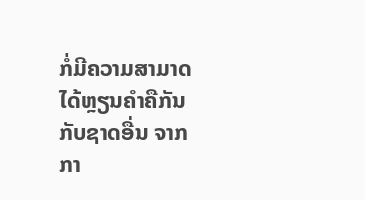ກໍ່ມີຄວາມສາມາດໄດ້ຫຼຽນຄຳຄືກັນກັບຊາດອື່ນ ຈາກກາ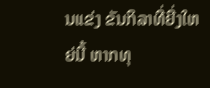ນແຂ່ງ ຂັນກິລາທີ່ຍີ່ງໃຫຍ່ນີ້ ຫາກທຸ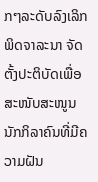ກໆລະດັບລົງເລິກພິດຈາລະນາ ຈັດຕັ້ງປະຕິບັດເພື່ອສະໜັບສະໜູນ ນັກກິລາຄົນທີ່ມີຄວາມຝັນ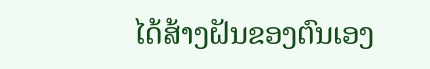ໄດ້ສ້າງຝັນຂອງຕົນເອງ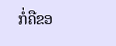ກໍ່ຄືຂອ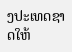ງປະເທດຊາດໃຫ້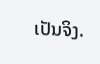ເປັນຈິງ.